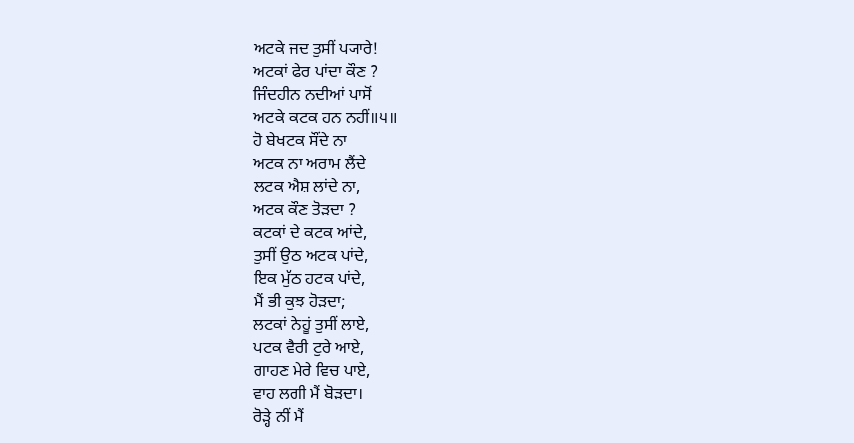ਅਟਕੇ ਜਦ ਤੁਸੀਂ ਪ੍ਯਾਰੇ!
ਅਟਕਾਂ ਫੇਰ ਪਾਂਦਾ ਕੌਣ ?
ਜਿੰਦਹੀਨ ਨਦੀਆਂ ਪਾਸੋਂ
ਅਟਕੇ ਕਟਕ ਹਨ ਨਹੀਂ॥੫॥
ਹੋ ਬੇਖਟਕ ਸੌਂਦੇ ਨਾ
ਅਟਕ ਨਾ ਅਰਾਮ ਲੈਂਦੇ
ਲਟਕ ਐਸ਼ ਲਾਂਦੇ ਨਾ,
ਅਟਕ ਕੌਣ ਤੋੜਦਾ ?
ਕਟਕਾਂ ਦੇ ਕਟਕ ਆਂਦੇ,
ਤੁਸੀਂ ਉਠ ਅਟਕ ਪਾਂਦੇ,
ਇਕ ਮੁੱਠ ਹਟਕ ਪਾਂਦੇ,
ਮੈਂ ਭੀ ਕੁਝ ਹੋੜਦਾ;
ਲਟਕਾਂ ਨੇਹੂਂ ਤੁਸੀਂ ਲਾਏ,
ਪਟਕ ਵੈਰੀ ਟੁਰੇ ਆਏ,
ਗਾਹਣ ਮੇਰੇ ਵਿਚ ਪਾਏ,
ਵਾਹ ਲਗੀ ਮੈਂ ਬੋੜਦਾ।
ਰੋੜ੍ਹੇ ਨੀਂ ਮੈਂ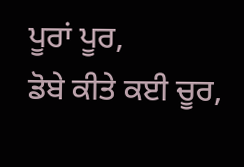ਪੂਰਾਂ ਪੂਰ,
ਡੋਬੇ ਕੀਤੇ ਕਈ ਚੂਰ,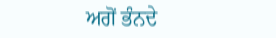ਅਗੋਂ ਭੰਨਦੇ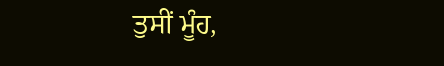ਤੁਸੀਂ ਮੂੰਹ,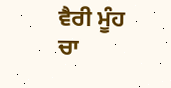ਵੈਰੀ ਮੂੰਹ ਚਾ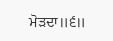ਮੋੜਦਾ॥੬॥